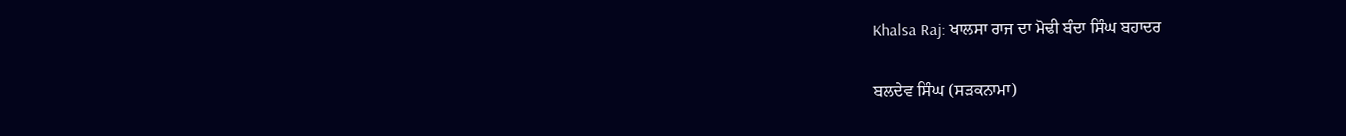Khalsa Raj: ਖਾਲਸਾ ਰਾਜ ਦਾ ਮੋਢੀ ਬੰਦਾ ਸਿੰਘ ਬਹਾਦਰ

ਬਲਦੇਵ ਸਿੰਘ (ਸੜਕਨਾਮਾ)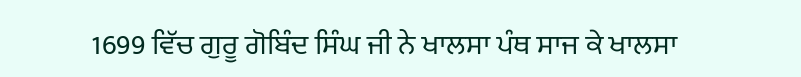1699 ਵਿੱਚ ਗੁਰੂ ਗੋਬਿੰਦ ਸਿੰਘ ਜੀ ਨੇ ਖਾਲਸਾ ਪੰਥ ਸਾਜ ਕੇ ਖਾਲਸਾ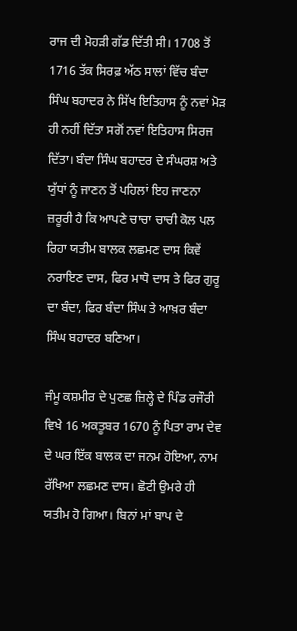ਰਾਜ ਦੀ ਮੋਹੜੀ ਗੱਡ ਦਿੱਤੀ ਸੀ। 1708 ਤੋਂ 1716 ਤੱਕ ਸਿਰਫ਼ ਅੱਠ ਸਾਲਾਂ ਵਿੱਚ ਬੰਦਾ ਸਿੰਘ ਬਹਾਦਰ ਨੇ ਸਿੱਖ ਇਤਿਹਾਸ ਨੂੰ ਨਵਾਂ ਮੋੜ ਹੀ ਨਹੀਂ ਦਿੱਤਾ ਸਗੋਂ ਨਵਾਂ ਇਤਿਹਾਸ ਸਿਰਜ ਦਿੱਤਾ। ਬੰਦਾ ਸਿੰਘ ਬਹਾਦਰ ਦੇ ਸੰਘਰਸ਼ ਅਤੇ ਯੁੱਧਾਂ ਨੂੰ ਜਾਣਨ ਤੋਂ ਪਹਿਲਾਂ ਇਹ ਜਾਣਨਾ ਜ਼ਰੂਰੀ ਹੈ ਕਿ ਆਪਣੇ ਚਾਚਾ ਚਾਚੀ ਕੋਲ ਪਲ ਰਿਹਾ ਯਤੀਮ ਬਾਲਕ ਲਛਮਣ ਦਾਸ ਕਿਵੇਂ ਨਰਾਇਣ ਦਾਸ, ਫਿਰ ਮਾਧੋ ਦਾਸ ਤੇ ਫਿਰ ਗੁਰੂ ਦਾ ਬੰਦਾ, ਫਿਰ ਬੰਦਾ ਸਿੰਘ ਤੇ ਆਖ਼ਰ ਬੰਦਾ ਸਿੰਘ ਬਹਾਦਰ ਬਣਿਆ।

ਜੰਮੂ ਕਸ਼ਮੀਰ ਦੇ ਪੁਣਛ ਜ਼ਿਲ੍ਹੇ ਦੇ ਪਿੰਡ ਰਜੌਰੀ ਵਿਖੇ 16 ਅਕਤੂਬਰ 1670 ਨੂੰ ਪਿਤਾ ਰਾਮ ਦੇਵ ਦੇ ਘਰ ਇੱਕ ਬਾਲਕ ਦਾ ਜਨਮ ਹੋਇਆ, ਨਾਮ ਰੱਖਿਆ ਲਛਮਣ ਦਾਸ। ਛੋਟੀ ਉਮਰੇ ਹੀ ਯਤੀਮ ਹੋ ਗਿਆ। ਬਿਨਾਂ ਮਾਂ ਬਾਪ ਦੇ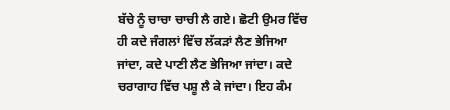ਬੱਚੇ ਨੂੰ ਚਾਚਾ ਚਾਚੀ ਲੈ ਗਏ। ਛੋਟੀ ਉਮਰ ਵਿੱਚ ਹੀ ਕਦੇ ਜੰਗਲਾਂ ਵਿੱਚ ਲੱਕੜਾਂ ਲੈਣ ਭੇਜਿਆ ਜਾਂਦਾ, ਕਦੇ ਪਾਣੀ ਲੈਣ ਭੇਜਿਆ ਜਾਂਦਾ। ਕਦੇ ਚਰਾਗਾਹ ਵਿੱਚ ਪਸ਼ੂ ਲੈ ਕੇ ਜਾਂਦਾ। ਇਹ ਕੰਮ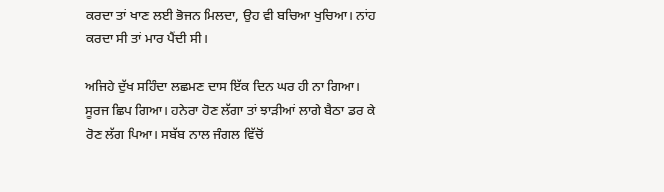ਕਰਦਾ ਤਾਂ ਖਾਣ ਲਈ ਭੋਜਨ ਮਿਲਦਾ, ਉਹ ਵੀ ਬਚਿਆ ਖੁਚਿਆ। ਨਾਂਹ ਕਰਦਾ ਸੀ ਤਾਂ ਮਾਰ ਪੈਂਦੀ ਸੀ।

ਅਜਿਹੇ ਦੁੱਖ ਸਹਿੰਦਾ ਲਛਮਣ ਦਾਸ ਇੱਕ ਦਿਨ ਘਰ ਹੀ ਨਾ ਗਿਆ। ਸੂਰਜ ਛਿਪ ਗਿਆ। ਹਨੇਰਾ ਹੋਣ ਲੱਗਾ ਤਾਂ ਝਾੜੀਆਂ ਲਾਗੇ ਬੈਠਾ ਡਰ ਕੇ ਰੋਣ ਲੱਗ ਪਿਆ। ਸਬੱਬ ਨਾਲ ਜੰਗਲ ਵਿੱਚੋਂ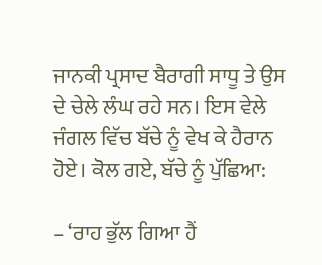ਜਾਨਕੀ ਪ੍ਰਸਾਦ ਬੈਰਾਗੀ ਸਾਧੂ ਤੇ ਉਸ ਦੇ ਚੇਲੇ ਲੰਘ ਰਹੇ ਸਨ। ਇਸ ਵੇਲੇ ਜੰਗਲ ਵਿੱਚ ਬੱਚੇ ਨੂੰ ਵੇਖ ਕੇ ਹੈਰਾਨ ਹੋਏ। ਕੋਲ ਗਏ, ਬੱਚੇ ਨੂੰ ਪੁੱਛਿਆ:

– ‘ਰਾਹ ਭੁੱਲ ਗਿਆ ਹੈਂ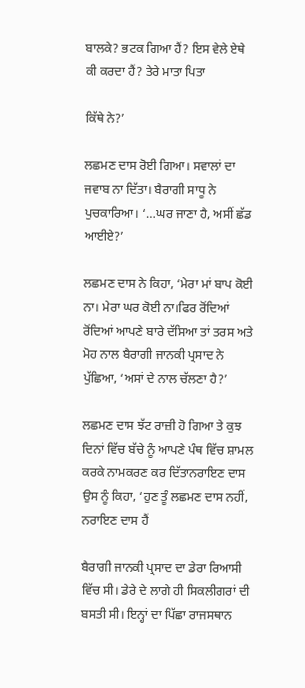ਬਾਲਕੇ? ਭਟਕ ਗਿਆ ਹੈਂ? ਇਸ ਵੇਲੇ ਏਥੇ ਕੀ ਕਰਦਾ ਹੈਂ? ਤੇਰੇ ਮਾਤਾ ਪਿਤਾ

ਕਿੱਥੇ ਨੇ?’

ਲਛਮਣ ਦਾਸ ਰੋਈ ਗਿਆ। ਸਵਾਲਾਂ ਦਾ ਜਵਾਬ ਨਾ ਦਿੱਤਾ। ਬੈਰਾਗੀ ਸਾਧੂ ਨੇ ਪੁਚਕਾਰਿਆ। ‘…ਘਰ ਜਾਣਾ ਹੈ, ਅਸੀਂ ਛੱਡ ਆਈਏ?’

ਲਛਮਣ ਦਾਸ ਨੇ ਕਿਹਾ, ‘ਮੇਰਾ ਮਾਂ ਬਾਪ ਕੋਈ ਨਾ। ਮੇਰਾ ਘਰ ਕੋਈ ਨਾ।ਫਿਰ ਰੋਂਦਿਆਂ ਰੋਂਦਿਆਂ ਆਪਣੇ ਬਾਰੇ ਦੱਸਿਆ ਤਾਂ ਤਰਸ ਅਤੇ ਮੋਹ ਨਾਲ ਬੈਰਾਗੀ ਜਾਨਕੀ ਪ੍ਰਸਾਦ ਨੇ ਪੁੱਛਿਆ, ‘ਅਸਾਂ ਦੇ ਨਾਲ ਚੱਲਣਾ ਹੈ?’

ਲਛਮਣ ਦਾਸ ਝੱਟ ਰਾਜ਼ੀ ਹੋ ਗਿਆ ਤੇ ਕੁਝ ਦਿਨਾਂ ਵਿੱਚ ਬੱਚੇ ਨੂੰ ਆਪਣੇ ਪੰਥ ਵਿੱਚ ਸ਼ਾਮਲ ਕਰਕੇ ਨਾਮਕਰਣ ਕਰ ਦਿੱਤਾਨਰਾਇਣ ਦਾਸ ਉਸ ਨੂੰ ਕਿਹਾ, ‘ਹੁਣ ਤੂੰ ਲਛਮਣ ਦਾਸ ਨਹੀਂ, ਨਰਾਇਣ ਦਾਸ ਹੈਂ

ਬੈਰਾਗੀ ਜਾਨਕੀ ਪ੍ਰਸਾਦ ਦਾ ਡੇਰਾ ਰਿਆਸੀ ਵਿੱਚ ਸੀ। ਡੇਰੇ ਦੇ ਲਾਗੇ ਹੀ ਸਿਕਲੀਗਰਾਂ ਦੀ ਬਸਤੀ ਸੀ। ਇਨ੍ਹਾਂ ਦਾ ਪਿੱਛਾ ਰਾਜਸਥਾਨ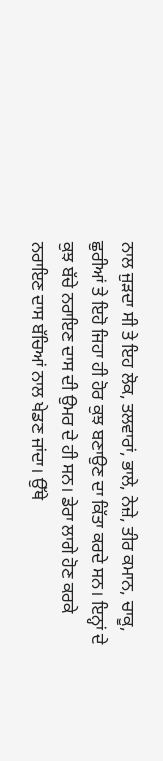ਨਾਲ ਜੁੜਦਾ ਸੀ ਤੇ ਇਹ ਲੋਕ, ਤਲਵਾਰਾਂ, ਭਾਲੇ, ਨੇਜ਼ੇ, ਤੀਰ ਕਮਾਨ, ਚਾਕੂ, ਛੁਰੀਆਂ ਤੇ ਇਹੋ ਜਿਹਾ ਹੀ ਹੋਰ ਕੁਝ ਬਣਾਉਣ ਦਾ ਕਿੱਤਾ ਕਰਦੇ ਸਨ। ਇਨ੍ਹਾਂ ਦੇ ਕੁਝ ਬੱਚੇ ਨਰਾਇਣ ਦਾਸ ਦੀ ਉਮਰ ਦੇ ਹੀ ਸਨ। ਡੇਰਾ ਲਾਗੇ ਹੋਣ ਕਰਕੇ ਨਰਾਇਣ ਦਾਸ ਬੱਚਿਆਂ ਨਾਲ ਖੇਡਣ ਜਾਂਦਾ। ਉੱਥੇ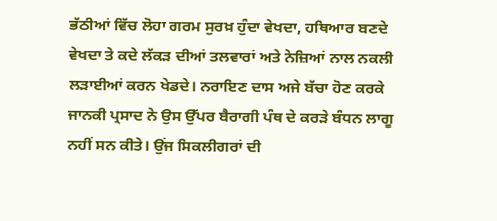ਭੱਠੀਆਂ ਵਿੱਚ ਲੋਹਾ ਗਰਮ ਸੁਰਖ਼ ਹੁੰਦਾ ਵੇਖਦਾ, ਹਥਿਆਰ ਬਣਦੇ ਵੇਖਦਾ ਤੇ ਕਦੇ ਲੱਕੜ ਦੀਆਂ ਤਲਵਾਰਾਂ ਅਤੇ ਨੇਜ਼ਿਆਂ ਨਾਲ ਨਕਲੀ ਲੜਾਈਆਂ ਕਰਨ ਖੇਡਦੇ। ਨਰਾਇਣ ਦਾਸ ਅਜੇ ਬੱਚਾ ਹੋਣ ਕਰਕੇ ਜਾਨਕੀ ਪ੍ਰਸਾਦ ਨੇ ਉਸ ਉੱਪਰ ਬੈਰਾਗੀ ਪੰਥ ਦੇ ਕਰੜੇ ਬੰਧਨ ਲਾਗੂ ਨਹੀਂ ਸਨ ਕੀਤੇ। ਉਂਜ ਸਿਕਲੀਗਰਾਂ ਦੀ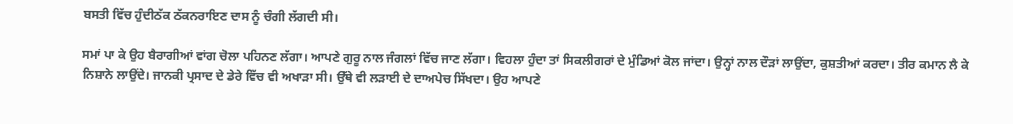ਬਸਤੀ ਵਿੱਚ ਹੁੰਦੀਠੱਕ ਠੱਕਨਰਾਇਣ ਦਾਸ ਨੂੰ ਚੰਗੀ ਲੱਗਦੀ ਸੀ।

ਸਮਾਂ ਪਾ ਕੇ ਉਹ ਬੈਰਾਗੀਆਂ ਵਾਂਗ ਚੋਲਾ ਪਹਿਨਣ ਲੱਗਾ। ਆਪਣੇ ਗੁਰੂ ਨਾਲ ਜੰਗਲਾਂ ਵਿੱਚ ਜਾਣ ਲੱਗਾ। ਵਿਹਲਾ ਹੁੰਦਾ ਤਾਂ ਸਿਕਲੀਗਰਾਂ ਦੇ ਮੁੰਡਿਆਂ ਕੋਲ ਜਾਂਦਾ। ਉਨ੍ਹਾਂ ਨਾਲ ਦੌੜਾਂ ਲਾਉਂਦਾ, ਕੁਸ਼ਤੀਆਂ ਕਰਦਾ। ਤੀਰ ਕਮਾਨ ਲੈ ਕੇ ਨਿਸ਼ਾਨੇ ਲਾਉਂਦੇ। ਜਾਨਕੀ ਪ੍ਰਸਾਦ ਦੇ ਡੇਰੇ ਵਿੱਚ ਵੀ ਅਖਾੜਾ ਸੀ। ਉੱਥੇ ਵੀ ਲੜਾਈ ਦੇ ਦਾਅਪੇਚ ਸਿੱਖਦਾ। ਉਹ ਆਪਣੇ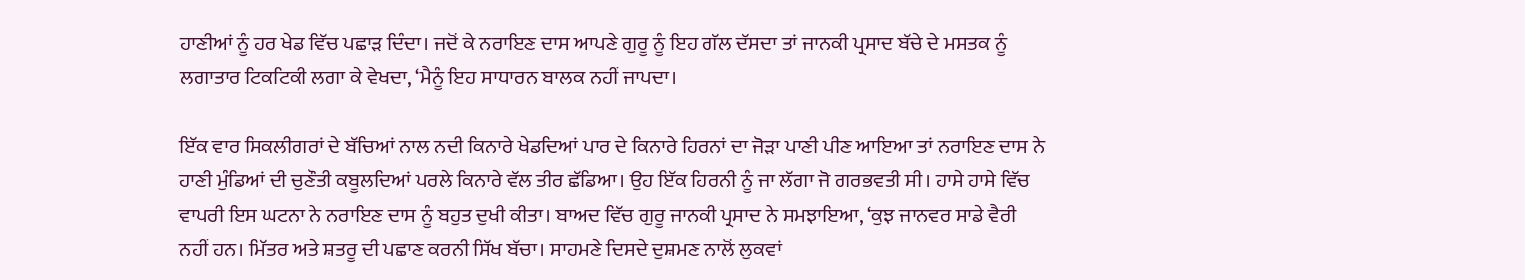ਹਾਣੀਆਂ ਨੂੰ ਹਰ ਖੇਡ ਵਿੱਚ ਪਛਾੜ ਦਿੰਦਾ। ਜਦੋਂ ਕੇ ਨਰਾਇਣ ਦਾਸ ਆਪਣੇ ਗੁਰੂ ਨੂੰ ਇਹ ਗੱਲ ਦੱਸਦਾ ਤਾਂ ਜਾਨਕੀ ਪ੍ਰਸਾਦ ਬੱਚੇ ਦੇ ਮਸਤਕ ਨੂੰ ਲਗਾਤਾਰ ਟਿਕਟਿਕੀ ਲਗਾ ਕੇ ਵੇਖਦਾ, ‘ਮੈਨੂੰ ਇਹ ਸਾਧਾਰਨ ਬਾਲਕ ਨਹੀਂ ਜਾਪਦਾ।

ਇੱਕ ਵਾਰ ਸਿਕਲੀਗਰਾਂ ਦੇ ਬੱਚਿਆਂ ਨਾਲ ਨਦੀ ਕਿਨਾਰੇ ਖੇਡਦਿਆਂ ਪਾਰ ਦੇ ਕਿਨਾਰੇ ਹਿਰਨਾਂ ਦਾ ਜੋੜਾ ਪਾਣੀ ਪੀਣ ਆਇਆ ਤਾਂ ਨਰਾਇਣ ਦਾਸ ਨੇ ਹਾਣੀ ਮੁੰਡਿਆਂ ਦੀ ਚੁਣੌਤੀ ਕਬੂਲਦਿਆਂ ਪਰਲੇ ਕਿਨਾਰੇ ਵੱਲ ਤੀਰ ਛੱਡਿਆ। ਉਹ ਇੱਕ ਹਿਰਨੀ ਨੂੰ ਜਾ ਲੱਗਾ ਜੋ ਗਰਭਵਤੀ ਸੀ। ਹਾਸੇ ਹਾਸੇ ਵਿੱਚ ਵਾਪਰੀ ਇਸ ਘਟਨਾ ਨੇ ਨਰਾਇਣ ਦਾਸ ਨੂੰ ਬਹੁਤ ਦੁਖੀ ਕੀਤਾ। ਬਾਅਦ ਵਿੱਚ ਗੁਰੂ ਜਾਨਕੀ ਪ੍ਰਸਾਦ ਨੇ ਸਮਝਾਇਆ, ‘ਕੁਝ ਜਾਨਵਰ ਸਾਡੇ ਵੈਰੀ ਨਹੀਂ ਹਨ। ਮਿੱਤਰ ਅਤੇ ਸ਼ਤਰੂ ਦੀ ਪਛਾਣ ਕਰਨੀ ਸਿੱਖ ਬੱਚਾ। ਸਾਹਮਣੇ ਦਿਸਦੇ ਦੁਸ਼ਮਣ ਨਾਲੋਂ ਲੁਕਵਾਂ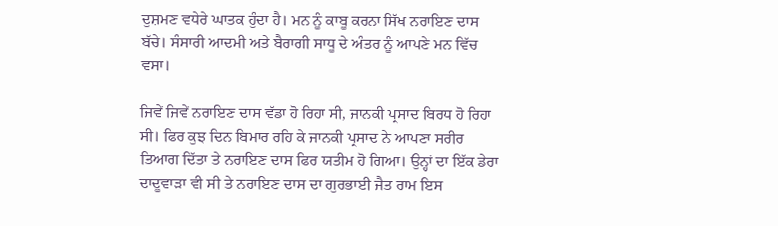ਦੁਸ਼ਮਣ ਵਧੇਰੇ ਘਾਤਕ ਹੁੰਦਾ ਹੈ। ਮਨ ਨੂੰ ਕਾਬੂ ਕਰਨਾ ਸਿੱਖ ਨਰਾਇਣ ਦਾਸ ਬੱਚੇ। ਸੰਸਾਰੀ ਆਦਮੀ ਅਤੇ ਬੈਰਾਗੀ ਸਾਧੂ ਦੇ ਅੰਤਰ ਨੂੰ ਆਪਣੇ ਮਨ ਵਿੱਚ ਵਸਾ।

ਜਿਵੇਂ ਜਿਵੇਂ ਨਰਾਇਣ ਦਾਸ ਵੱਡਾ ਹੋ ਰਿਹਾ ਸੀ, ਜਾਨਕੀ ਪ੍ਰਸਾਦ ਬਿਰਧ ਹੋ ਰਿਹਾ ਸੀ। ਫਿਰ ਕੁਝ ਦਿਨ ਬਿਮਾਰ ਰਹਿ ਕੇ ਜਾਨਕੀ ਪ੍ਰਸਾਦ ਨੇ ਆਪਣਾ ਸਰੀਰ ਤਿਆਗ ਦਿੱਤਾ ਤੇ ਨਰਾਇਣ ਦਾਸ ਫਿਰ ਯਤੀਮ ਹੋ ਗਿਆ। ਉਨ੍ਹਾਂ ਦਾ ਇੱਕ ਡੇਰਾ ਦਾਦੂਵਾੜਾ ਵੀ ਸੀ ਤੇ ਨਰਾਇਣ ਦਾਸ ਦਾ ਗੁਰਭਾਈ ਜੈਤ ਰਾਮ ਇਸ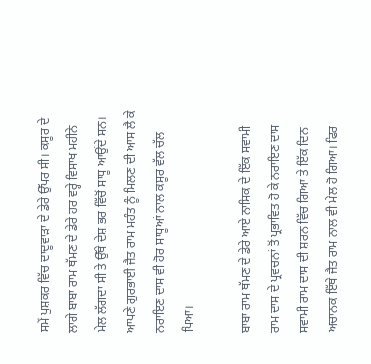ਸਮੇਂ ਪੁਸ਼ਕਰ ਵਿੱਚ ਦਾਦੂਵਾੜਾ ਦੇ ਡੇਰੇ ਉੱਪਰ ਸੀ। ਕਸੂਰ ਦੇ ਲਾਗੇ ਬਾਬਾ ਰਾਮ ਥੱਮਣ ਦੇ ਡੇਰੇ ਹਰ ਵਰ੍ਹੇ ਵਿਸਾਖ ਮਹੀਨੇ ਮੇਲ ਲੱਗਦਾ ਸੀ ਤੇ ਉੱਥੇ ਦੇਸ਼ ਭਰ ਵਿੱਚੋਂ ਸਾਧੂ ਆਉਂਦੇ ਸਨ। ਆਪਣੇ ਗੁਰਭਾਈ ਜੈਤ ਰਾਮ ਮਹੰਤ ਨੂੰ ਮਿਲਣ ਦੀ ਆਸ ਲੈ ਕੇ ਨਰਾਇਣ ਦਾਸ ਵੀ ਹੋਰ ਸਾਧੂਆਂ ਨਾਲ ਕਸੂਰ ਵੱਲ ਚੱਲ ਪਿਆ।

ਬਾਬਾ ਰਾਮ ਥੱਮਣ ਦੇ ਡੇਰੇ ਆਏ ਨਾਸਿਕ ਦੇ ਇੱਕ ਸਵਾਮੀ ਰਾਮ ਦਾਸ ਦੇ ਪ੍ਰਵਚਨਾਂ ਤੋਂ ਪ੍ਰਭਾਵਿਤ ਹੋ ਕੇ ਨਰਾਇਣ ਦਾਸ ਸਵਾਮੀ ਰਾਮ ਦਾਸ ਦੀ ਸ਼ਰਨ ਵਿੱਚ ਗਿਆ ਤੇ ਇੱਕ ਦਿਨ ਅਚਾਨਕ ਇੱਥੇ ਜੈਤ ਰਾਮ ਨਾਲ ਵੀ ਮੇਲ ਹੋ ਗਿਆ। ਫਿਰ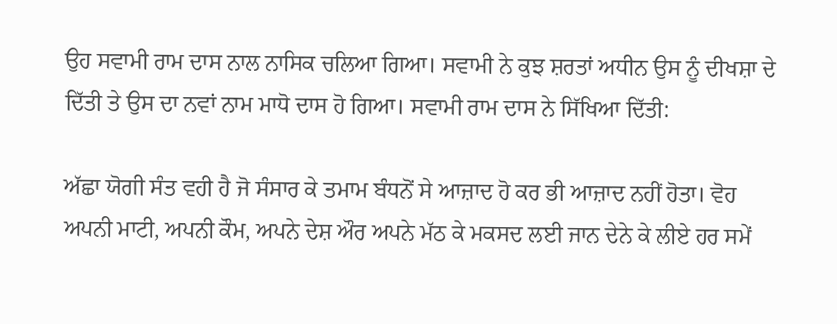ਉਹ ਸਵਾਮੀ ਰਾਮ ਦਾਸ ਨਾਲ ਨਾਸਿਕ ਚਲਿਆ ਗਿਆ। ਸਵਾਮੀ ਨੇ ਕੁਝ ਸ਼ਰਤਾਂ ਅਧੀਨ ਉਸ ਨੂੰ ਦੀਖਸ਼ਾ ਦੇ ਦਿੱਤੀ ਤੇ ਉਸ ਦਾ ਨਵਾਂ ਨਾਮ ਮਾਧੋ ਦਾਸ ਹੋ ਗਿਆ। ਸਵਾਮੀ ਰਾਮ ਦਾਸ ਨੇ ਸਿੱਖਿਆ ਦਿੱਤੀ:

ਅੱਛਾ ਯੋਗੀ ਸੰਤ ਵਹੀ ਹੈ ਜੋ ਸੰਸਾਰ ਕੇ ਤਮਾਮ ਬੰਧਨੋਂ ਸੇ ਆਜ਼ਾਦ ਹੋ ਕਰ ਭੀ ਆਜ਼ਾਦ ਨਹੀਂ ਹੋਤਾ। ਵੋਹ ਅਪਨੀ ਮਾਟੀ, ਅਪਨੀ ਕੌਮ, ਅਪਨੇ ਦੇਸ਼ ਔਰ ਅਪਨੇ ਮੱਠ ਕੇ ਮਕਸਦ ਲਈ ਜਾਨ ਦੇਨੇ ਕੇ ਲੀਏ ਹਰ ਸਮੇਂ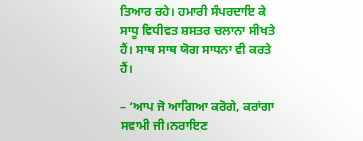ਤਿਆਰ ਰਹੇ। ਹਮਾਰੀ ਸੰਪਰਦਾਇ ਕੇ ਸਾਧੂ ਵਿਧੀਵਤ ਸ਼ਸਤਰ ਚਲਾਨਾ ਸੀਖਤੇ ਹੈਂ। ਸਾਥ ਸਾਥ ਯੋਗ ਸਾਧਨਾ ਵੀ ਕਰਤੇ ਹੈਂ।

– ‘ਆਪ ਜੋ ਆਗਿਆ ਕਰੋਗੇ, ਕਰਾਂਗਾ ਸਵਾਮੀ ਜੀ।ਨਰਾਇਣ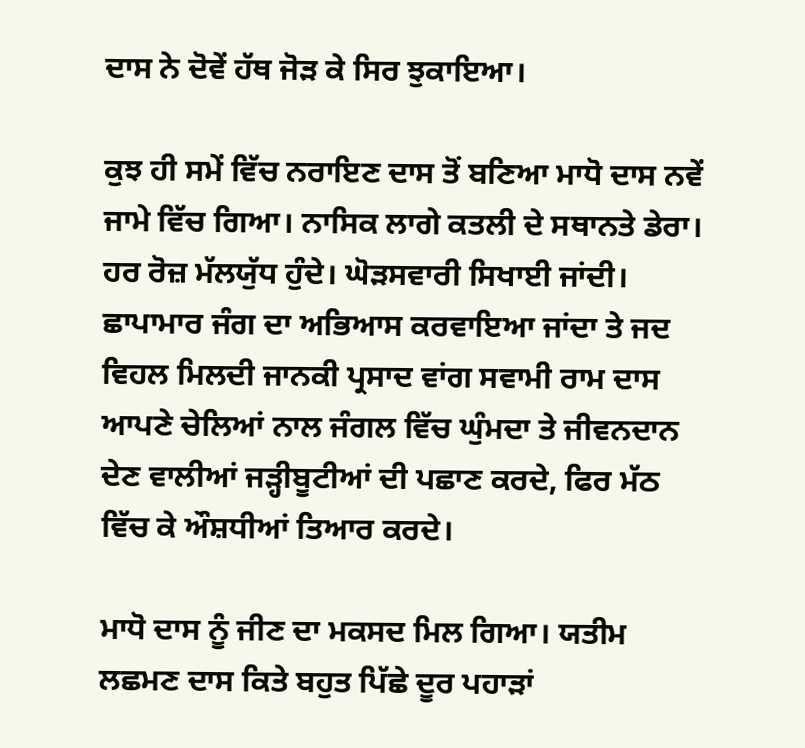ਦਾਸ ਨੇ ਦੋਵੇਂ ਹੱਥ ਜੋੜ ਕੇ ਸਿਰ ਝੁਕਾਇਆ।

ਕੁਝ ਹੀ ਸਮੇਂ ਵਿੱਚ ਨਰਾਇਣ ਦਾਸ ਤੋਂ ਬਣਿਆ ਮਾਧੋ ਦਾਸ ਨਵੇਂ ਜਾਮੇ ਵਿੱਚ ਗਿਆ। ਨਾਸਿਕ ਲਾਗੇ ਕਤਲੀ ਦੇ ਸਥਾਨਤੇ ਡੇਰਾ। ਹਰ ਰੋਜ਼ ਮੱਲਯੁੱਧ ਹੁੰਦੇ। ਘੋੜਸਵਾਰੀ ਸਿਖਾਈ ਜਾਂਦੀ। ਛਾਪਾਮਾਰ ਜੰਗ ਦਾ ਅਭਿਆਸ ਕਰਵਾਇਆ ਜਾਂਦਾ ਤੇ ਜਦ ਵਿਹਲ ਮਿਲਦੀ ਜਾਨਕੀ ਪ੍ਰਸਾਦ ਵਾਂਗ ਸਵਾਮੀ ਰਾਮ ਦਾਸ ਆਪਣੇ ਚੇਲਿਆਂ ਨਾਲ ਜੰਗਲ ਵਿੱਚ ਘੁੰਮਦਾ ਤੇ ਜੀਵਨਦਾਨ ਦੇਣ ਵਾਲੀਆਂ ਜੜ੍ਹੀਬੂਟੀਆਂ ਦੀ ਪਛਾਣ ਕਰਦੇ, ਫਿਰ ਮੱਠ ਵਿੱਚ ਕੇ ਔਸ਼ਧੀਆਂ ਤਿਆਰ ਕਰਦੇ।

ਮਾਧੋ ਦਾਸ ਨੂੰ ਜੀਣ ਦਾ ਮਕਸਦ ਮਿਲ ਗਿਆ। ਯਤੀਮ ਲਛਮਣ ਦਾਸ ਕਿਤੇ ਬਹੁਤ ਪਿੱਛੇ ਦੂਰ ਪਹਾੜਾਂ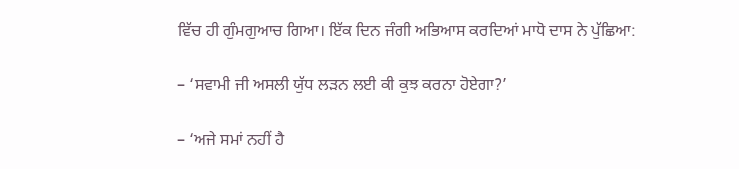ਵਿੱਚ ਹੀ ਗੁੰਮਗੁਆਚ ਗਿਆ। ਇੱਕ ਦਿਨ ਜੰਗੀ ਅਭਿਆਸ ਕਰਦਿਆਂ ਮਾਧੋ ਦਾਸ ਨੇ ਪੁੱਛਿਆ:

– ‘ਸਵਾਮੀ ਜੀ ਅਸਲੀ ਯੁੱਧ ਲੜਨ ਲਈ ਕੀ ਕੁਝ ਕਰਨਾ ਹੋਏਗਾ?’

– ‘ਅਜੇ ਸਮਾਂ ਨਹੀਂ ਹੈ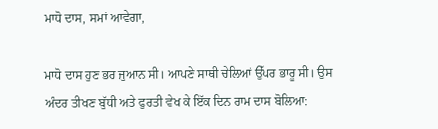ਮਾਧੋ ਦਾਸ, ਸਮਾਂ ਆਵੇਗਾ,

ਮਾਧੋ ਦਾਸ ਹੁਣ ਭਰ ਜੁਆਨ ਸੀ। ਆਪਣੇ ਸਾਥੀ ਚੇਲਿਆਂ ਉੱਪਰ ਭਾਰੂ ਸੀ। ਉਸ ਅੰਦਰ ਤੀਖਣ ਬੁੱਧੀ ਅਤੇ ਫੁਰਤੀ ਵੇਖ ਕੇ ਇੱਕ ਦਿਨ ਰਾਮ ਦਾਸ ਬੋਲਿਆ: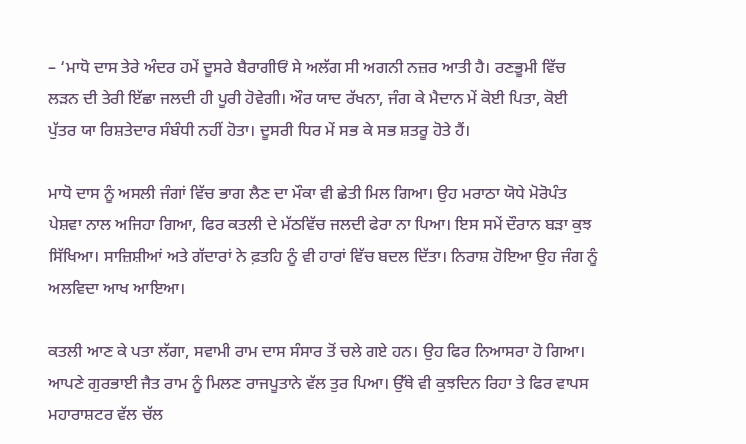– ‘ਮਾਧੋ ਦਾਸ ਤੇਰੇ ਅੰਦਰ ਹਮੇਂ ਦੂਸਰੇ ਬੈਰਾਗੀਓਂ ਸੇ ਅਲੱਗ ਸੀ ਅਗਨੀ ਨਜ਼ਰ ਆਤੀ ਹੈ। ਰਣਭੂਮੀ ਵਿੱਚ ਲੜਨ ਦੀ ਤੇਰੀ ਇੱਛਾ ਜਲਦੀ ਹੀ ਪੂਰੀ ਹੋਵੇਗੀ। ਔਰ ਯਾਦ ਰੱਖਨਾ, ਜੰਗ ਕੇ ਮੈਦਾਨ ਮੇਂ ਕੋਈ ਪਿਤਾ, ਕੋਈ ਪੁੱਤਰ ਯਾ ਰਿਸ਼ਤੇਦਾਰ ਸੰਬੰਧੀ ਨਹੀਂ ਹੋਤਾ। ਦੂਸਰੀ ਧਿਰ ਮੇਂ ਸਭ ਕੇ ਸਭ ਸ਼ਤਰੂ ਹੋਤੇ ਹੈਂ।

ਮਾਧੋ ਦਾਸ ਨੂੰ ਅਸਲੀ ਜੰਗਾਂ ਵਿੱਚ ਭਾਗ ਲੈਣ ਦਾ ਮੌਕਾ ਵੀ ਛੇਤੀ ਮਿਲ ਗਿਆ। ਉਹ ਮਰਾਠਾ ਯੋਧੇ ਮੋਰੋਪੰਤ ਪੇਸ਼ਵਾ ਨਾਲ ਅਜਿਹਾ ਗਿਆ, ਫਿਰ ਕਤਲੀ ਦੇ ਮੱਠਵਿੱਚ ਜਲਦੀ ਫੇਰਾ ਨਾ ਪਿਆ। ਇਸ ਸਮੇਂ ਦੌਰਾਨ ਬੜਾ ਕੁਝ ਸਿੱਖਿਆ। ਸਾਜ਼ਿਸ਼ੀਆਂ ਅਤੇ ਗੱਦਾਰਾਂ ਨੇ ਫ਼ਤਹਿ ਨੂੰ ਵੀ ਹਾਰਾਂ ਵਿੱਚ ਬਦਲ ਦਿੱਤਾ। ਨਿਰਾਸ਼ ਹੋਇਆ ਉਹ ਜੰਗ ਨੂੰ ਅਲਵਿਦਾ ਆਖ ਆਇਆ।

ਕਤਲੀ ਆਣ ਕੇ ਪਤਾ ਲੱਗਾ, ਸਵਾਮੀ ਰਾਮ ਦਾਸ ਸੰਸਾਰ ਤੋਂ ਚਲੇ ਗਏ ਹਨ। ਉਹ ਫਿਰ ਨਿਆਸਰਾ ਹੋ ਗਿਆ। ਆਪਣੇ ਗੁਰਭਾਈ ਜੈਤ ਰਾਮ ਨੂੰ ਮਿਲਣ ਰਾਜਪੂਤਾਨੇ ਵੱਲ ਤੁਰ ਪਿਆ। ਉੱਥੇ ਵੀ ਕੁਝਦਿਨ ਰਿਹਾ ਤੇ ਫਿਰ ਵਾਪਸ ਮਹਾਰਾਸ਼ਟਰ ਵੱਲ ਚੱਲ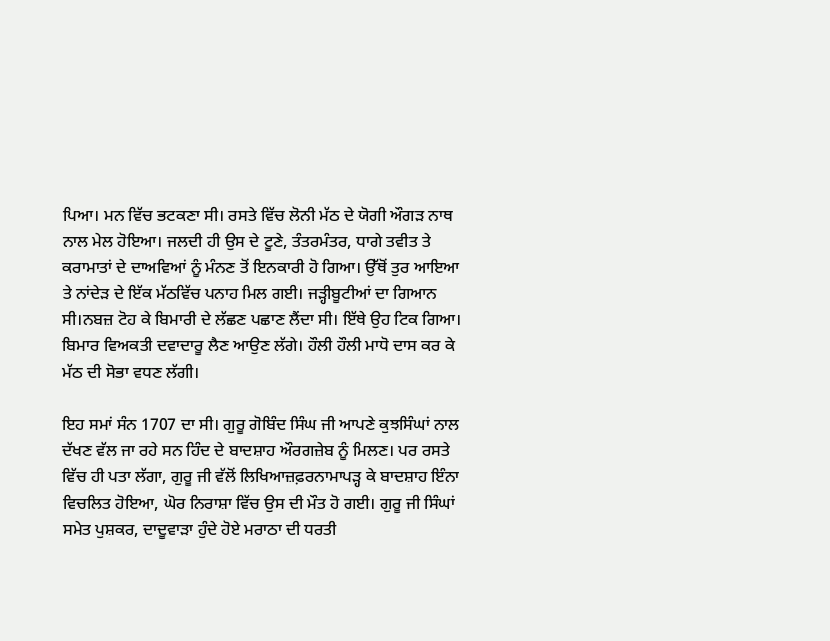ਪਿਆ। ਮਨ ਵਿੱਚ ਭਟਕਣਾ ਸੀ। ਰਸਤੇ ਵਿੱਚ ਲੋਨੀ ਮੱਠ ਦੇ ਯੋਗੀ ਔਗੜ ਨਾਥ ਨਾਲ ਮੇਲ ਹੋਇਆ। ਜਲਦੀ ਹੀ ਉਸ ਦੇ ਟੂਣੇ, ਤੰਤਰਮੰਤਰ, ਧਾਗੇ ਤਵੀਤ ਤੇ ਕਰਾਮਾਤਾਂ ਦੇ ਦਾਅਵਿਆਂ ਨੂੰ ਮੰਨਣ ਤੋਂ ਇਨਕਾਰੀ ਹੋ ਗਿਆ। ਉੱਥੋਂ ਤੁਰ ਆਇਆ ਤੇ ਨਾਂਦੇੜ ਦੇ ਇੱਕ ਮੱਠਵਿੱਚ ਪਨਾਹ ਮਿਲ ਗਈ। ਜੜ੍ਹੀਬੂਟੀਆਂ ਦਾ ਗਿਆਨ ਸੀ।ਨਬਜ਼ ਟੋਹ ਕੇ ਬਿਮਾਰੀ ਦੇ ਲੱਛਣ ਪਛਾਣ ਲੈਂਦਾ ਸੀ। ਇੱਥੇ ਉਹ ਟਿਕ ਗਿਆ। ਬਿਮਾਰ ਵਿਅਕਤੀ ਦਵਾਦਾਰੂ ਲੈਣ ਆਉਣ ਲੱਗੇ। ਹੌਲੀ ਹੌਲੀ ਮਾਧੋ ਦਾਸ ਕਰ ਕੇ ਮੱਠ ਦੀ ਸੋਭਾ ਵਧਣ ਲੱਗੀ।

ਇਹ ਸਮਾਂ ਸੰਨ 1707 ਦਾ ਸੀ। ਗੁਰੂ ਗੋਬਿੰਦ ਸਿੰਘ ਜੀ ਆਪਣੇ ਕੁਝਸਿੰਘਾਂ ਨਾਲ ਦੱਖਣ ਵੱਲ ਜਾ ਰਹੇ ਸਨ ਹਿੰਦ ਦੇ ਬਾਦਸ਼ਾਹ ਔਰਗਜ਼ੇਬ ਨੂੰ ਮਿਲਣ। ਪਰ ਰਸਤੇ ਵਿੱਚ ਹੀ ਪਤਾ ਲੱਗਾ, ਗੁਰੂ ਜੀ ਵੱਲੋਂ ਲਿਖਿਆਜ਼ਫ਼ਰਨਾਮਾਪੜ੍ਹ ਕੇ ਬਾਦਸ਼ਾਹ ਇੰਨਾ ਵਿਚਲਿਤ ਹੋਇਆ, ਘੋਰ ਨਿਰਾਸ਼ਾ ਵਿੱਚ ਉਸ ਦੀ ਮੌਤ ਹੋ ਗਈ। ਗੁਰੂ ਜੀ ਸਿੰਘਾਂ ਸਮੇਤ ਪੁਸ਼ਕਰ, ਦਾਦੂਵਾੜਾ ਹੁੰਦੇ ਹੋਏ ਮਰਾਠਾ ਦੀ ਧਰਤੀ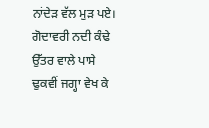ਨਾਂਦੇੜ ਵੱਲ ਮੁੜ ਪਏ। ਗੋਦਾਵਰੀ ਨਦੀ ਕੰਢੇ ਉੱਤਰ ਵਾਲੇ ਪਾਸੇ ਢੁਕਵੀਂ ਜਗ੍ਹਾ ਵੇਖ ਕੇ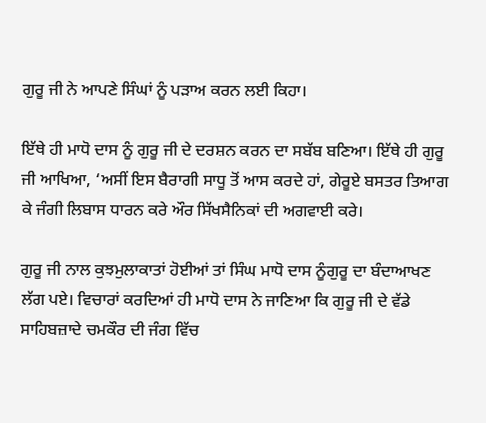ਗੁਰੂ ਜੀ ਨੇ ਆਪਣੇ ਸਿੰਘਾਂ ਨੂੰ ਪੜਾਅ ਕਰਨ ਲਈ ਕਿਹਾ।

ਇੱਥੇ ਹੀ ਮਾਧੋ ਦਾਸ ਨੂੰ ਗੁਰੂ ਜੀ ਦੇ ਦਰਸ਼ਨ ਕਰਨ ਦਾ ਸਬੱਬ ਬਣਿਆ। ਇੱਥੇ ਹੀ ਗੁਰੂ ਜੀ ਆਖਿਆ, ‘ਅਸੀਂ ਇਸ ਬੈਰਾਗੀ ਸਾਧੂ ਤੋਂ ਆਸ ਕਰਦੇ ਹਾਂ, ਗੇਰੂਏ ਬਸਤਰ ਤਿਆਗ ਕੇ ਜੰਗੀ ਲਿਬਾਸ ਧਾਰਨ ਕਰੇ ਔਰ ਸਿੱਖਸੈਨਿਕਾਂ ਦੀ ਅਗਵਾਈ ਕਰੇ।

ਗੁਰੂ ਜੀ ਨਾਲ ਕੁਝਮੁਲਾਕਾਤਾਂ ਹੋਈਆਂ ਤਾਂ ਸਿੰਘ ਮਾਧੋ ਦਾਸ ਨੂੰਗੁਰੂ ਦਾ ਬੰਦਾਆਖਣ ਲੱਗ ਪਏ। ਵਿਚਾਰਾਂ ਕਰਦਿਆਂ ਹੀ ਮਾਧੋ ਦਾਸ ਨੇ ਜਾਣਿਆ ਕਿ ਗੁਰੂ ਜੀ ਦੇ ਵੱਡੇ ਸਾਹਿਬਜ਼ਾਦੇ ਚਮਕੌਰ ਦੀ ਜੰਗ ਵਿੱਚ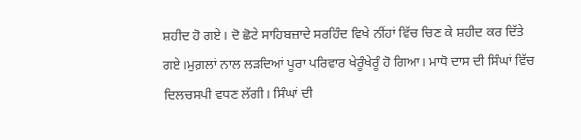ਸ਼ਹੀਦ ਹੋ ਗਏ। ਦੋ ਛੋਟੇ ਸਾਹਿਬਜ਼ਾਦੇ ਸਰਹਿੰਦ ਵਿਖੇ ਨੀਂਹਾਂ ਵਿੱਚ ਚਿਣ ਕੇ ਸ਼ਹੀਦ ਕਰ ਦਿੱਤੇ ਗਏ।ਮੁਗ਼ਲਾਂ ਨਾਲ ਲੜਦਿਆਂ ਪੂਰਾ ਪਰਿਵਾਰ ਖੇਰੂੰਖੇਰੂੰ ਹੋ ਗਿਆ। ਮਾਧੋ ਦਾਸ ਦੀ ਸਿੰਘਾਂ ਵਿੱਚ ਦਿਲਚਸਪੀ ਵਧਣ ਲੱਗੀ। ਸਿੰਘਾਂ ਦੀ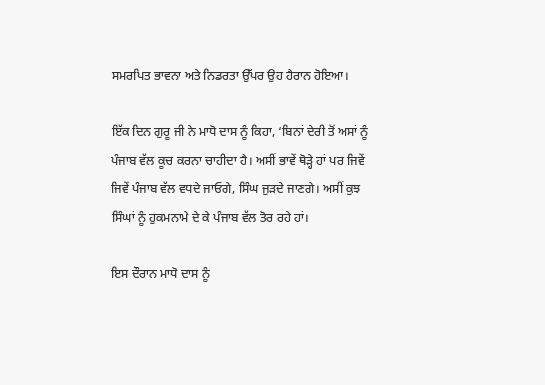ਸਮਰਪਿਤ ਭਾਵਨਾ ਅਤੇ ਨਿਡਰਤਾ ਉੱਪਰ ਉਹ ਹੈਰਾਨ ਹੋਇਆ।

ਇੱਕ ਦਿਨ ਗੁਰੂ ਜੀ ਨੇ ਮਾਧੋ ਦਾਸ ਨੂੰ ਕਿਹਾ, ‘ਬਿਨਾਂ ਦੇਰੀ ਤੋਂ ਅਸਾਂ ਨੂੰ ਪੰਜਾਬ ਵੱਲ ਕੂਚ ਕਰਨਾ ਚਾਹੀਦਾ ਹੈ। ਅਸੀਂ ਭਾਵੇਂ ਥੋੜ੍ਹੇ ਹਾਂ ਪਰ ਜਿਵੇਂ ਜਿਵੇਂ ਪੰਜਾਬ ਵੱਲ ਵਧਦੇ ਜਾਓਗੇ, ਸਿੰਘ ਜੁੜਦੇ ਜਾਣਗੇ। ਅਸੀਂ ਕੁਝ ਸਿੰਘਾਂ ਨੂੰ ਹੁਕਮਨਾਮੇ ਦੇ ਕੇ ਪੰਜਾਬ ਵੱਲ ਤੋਰ ਰਹੇ ਹਾਂ।

ਇਸ ਦੌਰਾਨ ਮਾਧੋ ਦਾਸ ਨੂੰ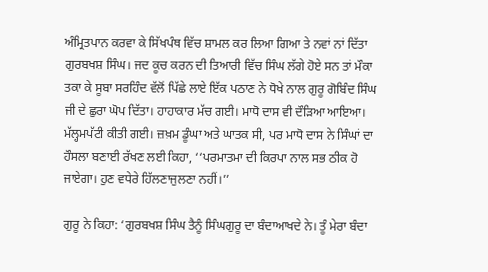ਅੰਮ੍ਰਿਤਪਾਨ ਕਰਵਾ ਕੇ ਸਿੱਖਪੰਥ ਵਿੱਚ ਸ਼ਾਮਲ ਕਰ ਲਿਆ ਗਿਆ ਤੇ ਨਵਾਂ ਨਾਂ ਦਿੱਤਾ ਗੁਰਬਖਸ਼ ਸਿੰਘ। ਜਦ ਕੂਚ ਕਰਨ ਦੀ ਤਿਆਰੀ ਵਿੱਚ ਸਿੰਘ ਲੱਗੇ ਹੋਏ ਸਨ ਤਾਂ ਮੌਕਾ ਤਕਾ ਕੇ ਸੂਬਾ ਸਰਹਿੰਦ ਵੱਲੋਂ ਪਿੱਛੇ ਲਾਏ ਇੱਕ ਪਠਾਣ ਨੇ ਧੋਖੇ ਨਾਲ ਗੁਰੂ ਗੋਬਿੰਦ ਸਿੰਘ ਜੀ ਦੇ ਛੁਰਾ ਘੋਪ ਦਿੱਤਾ। ਹਾਹਾਕਾਰ ਮੱਚ ਗਈ। ਮਾਧੋ ਦਾਸ ਵੀ ਦੌੜਿਆ ਆਇਆ। ਮੱਲ੍ਹਮਪੱਟੀ ਕੀਤੀ ਗਈ। ਜ਼ਖ਼ਮ ਡੂੰਘਾ ਅਤੇ ਘਾਤਕ ਸੀ, ਪਰ ਮਾਧੋ ਦਾਸ ਨੇ ਸਿੰਘਾਂ ਦਾ ਹੌਸਲਾ ਬਣਾਈ ਰੱਖਣ ਲਈ ਕਿਹਾ, ‘‘ਪਰਮਾਤਮਾ ਦੀ ਕਿਰਪਾ ਨਾਲ ਸਭ ਠੀਕ ਹੋ ਜਾਏਗਾ। ਹੁਣ ਵਧੇਰੇ ਹਿੱਲਣਾਜੁਲਣਾ ਨਹੀਂ।’’

ਗੁਰੂ ਨੇ ਕਿਹਾ: ‘ਗੁਰਬਖਸ਼ ਸਿੰਘ ਤੈਨੂੰ ਸਿੰਘਗੁਰੂ ਦਾ ਬੰਦਾਆਖਦੇ ਨੇ। ਤੂੰ ਮੇਰਾ ਬੰਦਾ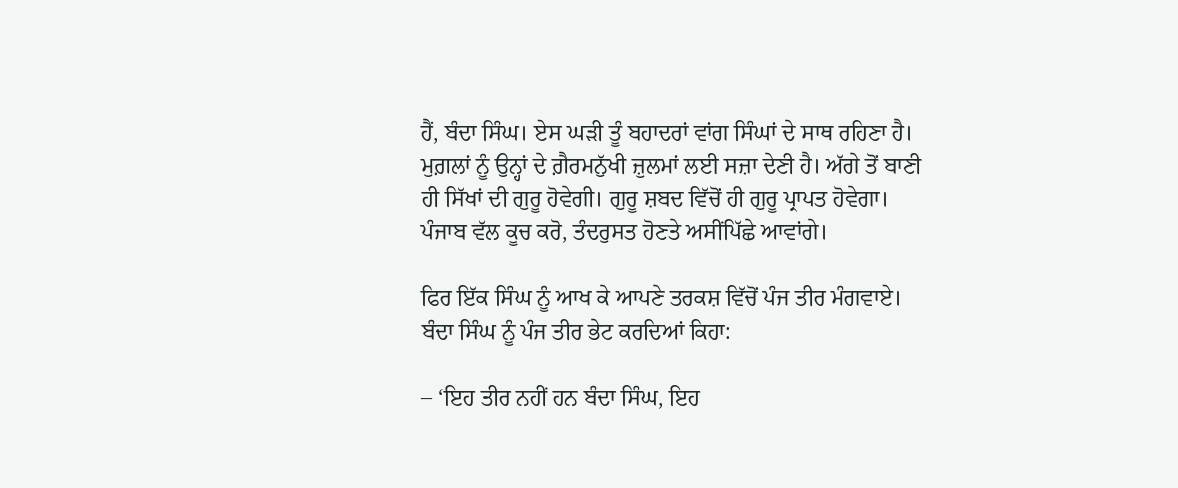ਹੈਂ, ਬੰਦਾ ਸਿੰਘ। ਏਸ ਘੜੀ ਤੂੰ ਬਹਾਦਰਾਂ ਵਾਂਗ ਸਿੰਘਾਂ ਦੇ ਸਾਥ ਰਹਿਣਾ ਹੈ। ਮੁਗ਼ਲਾਂ ਨੂੰ ਉਨ੍ਹਾਂ ਦੇ ਗ਼ੈਰਮਨੁੱਖੀ ਜ਼ੁਲਮਾਂ ਲਈ ਸਜ਼ਾ ਦੇਣੀ ਹੈ। ਅੱਗੇ ਤੋਂ ਬਾਣੀ ਹੀ ਸਿੱਖਾਂ ਦੀ ਗੁਰੂ ਹੋਵੇਗੀ। ਗੁਰੂ ਸ਼ਬਦ ਵਿੱਚੋਂ ਹੀ ਗੁਰੂ ਪ੍ਰਾਪਤ ਹੋਵੇਗਾ। ਪੰਜਾਬ ਵੱਲ ਕੂਚ ਕਰੋ, ਤੰਦਰੁਸਤ ਹੋਣਤੇ ਅਸੀਂਪਿੱਛੇ ਆਵਾਂਗੇ।

ਫਿਰ ਇੱਕ ਸਿੰਘ ਨੂੰ ਆਖ ਕੇ ਆਪਣੇ ਤਰਕਸ਼ ਵਿੱਚੋਂ ਪੰਜ ਤੀਰ ਮੰਗਵਾਏ। ਬੰਦਾ ਸਿੰਘ ਨੂੰ ਪੰਜ ਤੀਰ ਭੇਟ ਕਰਦਿਆਂ ਕਿਹਾ:

– ‘ਇਹ ਤੀਰ ਨਹੀਂ ਹਨ ਬੰਦਾ ਸਿੰਘ, ਇਹ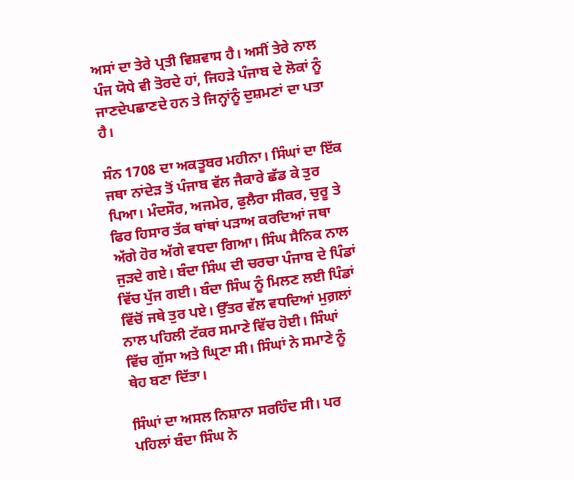ਅਸਾਂ ਦਾ ਤੇਰੇ ਪ੍ਰਤੀ ਵਿਸ਼ਵਾਸ ਹੈ। ਅਸੀਂ ਤੇਰੇ ਨਾਲ ਪੰਜ ਯੋਧੇ ਵੀ ਤੋਰਦੇ ਹਾਂ, ਜਿਹੜੇ ਪੰਜਾਬ ਦੇ ਲੋਕਾਂ ਨੂੰ ਜਾਣਦੇਪਛਾਣਦੇ ਹਨ ਤੇ ਜਿਨ੍ਹਾਂਨੂੰ ਦੁਸ਼ਮਣਾਂ ਦਾ ਪਤਾ ਹੈ।

ਸੰਨ 1708 ਦਾ ਅਕਤੂਬਰ ਮਹੀਨਾ। ਸਿੰਘਾਂ ਦਾ ਇੱਕ ਜਥਾ ਨਾਂਦੇੜ ਤੋਂ ਪੰਜਾਬ ਵੱਲ ਜੈਕਾਰੇ ਛੱਡ ਕੇ ਤੁਰ ਪਿਆ। ਮੰਦਸੌਰ, ਅਜਮੇਰ, ਫੁਲੈਰਾ ਸੀਕਰ, ਚੁਰੂ ਤੇ ਫਿਰ ਹਿਸਾਰ ਤੱਕ ਥਾਂਥਾਂ ਪੜਾਅ ਕਰਦਿਆਂ ਜਥਾ ਅੱਗੇ ਹੋਰ ਅੱਗੇ ਵਧਦਾ ਗਿਆ। ਸਿੰਘ ਸੈਨਿਕ ਨਾਲ ਜੁੜਦੇ ਗਏ। ਬੰਦਾ ਸਿੰਘ ਦੀ ਚਰਚਾ ਪੰਜਾਬ ਦੇ ਪਿੰਡਾਂ ਵਿੱਚ ਪੁੱਜ ਗਈ। ਬੰਦਾ ਸਿੰਘ ਨੂੰ ਮਿਲਣ ਲਈ ਪਿੰਡਾਂ ਵਿੱਚੋਂ ਜਥੇ ਤੁਰ ਪਏ। ਉੱਤਰ ਵੱਲ ਵਧਦਿਆਂ ਮੁਗ਼ਲਾਂ ਨਾਲ ਪਹਿਲੀ ਟੱਕਰ ਸਮਾਣੇ ਵਿੱਚ ਹੋਈ। ਸਿੰਘਾਂ ਵਿੱਚ ਗੁੱਸਾ ਅਤੇ ਘ੍ਰਿਣਾ ਸੀ। ਸਿੰਘਾਂ ਨੇ ਸਮਾਣੇ ਨੂੰ ਥੇਹ ਬਣਾ ਦਿੱਤਾ।

ਸਿੰਘਾਂ ਦਾ ਅਸਲ ਨਿਸ਼ਾਨਾ ਸਰਹਿੰਦ ਸੀ। ਪਰ ਪਹਿਲਾਂ ਬੰਦਾ ਸਿੰਘ ਨੇ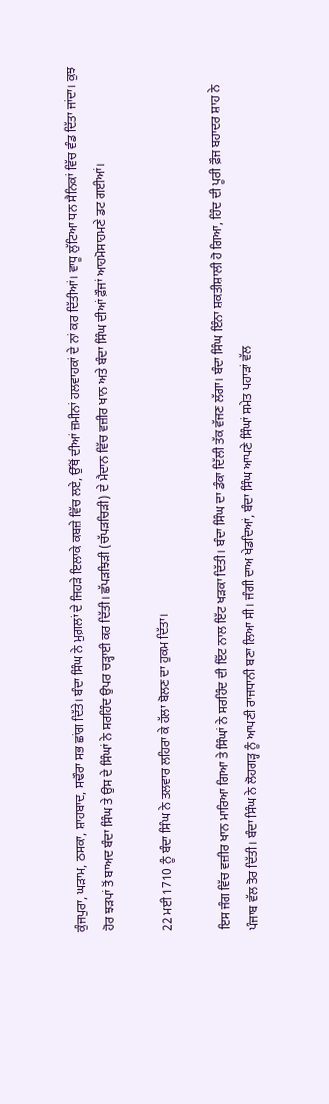ਕੁੰਜਪੁਰਾ, ਘੜਾਮ, ਠਸਕਾ, ਸ਼ਾਹਬਾਦ, ਸਢੌਰਾ ਸਭ ਛਾਂਗ ਦਿੱਤੇ। ਬੰਦਾ ਸਿੰਘ ਨੇ ਮੁਗ਼ਲਾਂ ਦੇ ਜਿਹੜੇ ਇਲਾਕੇ ਕਬਜ਼ੇ ਵਿੱਚ ਲਏ, ਉੱਥੋਂ ਦੀਆਂ ਜ਼ਮੀਨਾਂ ਹਲਵਾਹਕਾਂ ਦੇ ਨਾਂ ਕਰ ਦਿੱਤੀਆਂ। ਵਾਧੂ ਲੁੱਟਿਆ ਧਨ ਸੈਨਿਕਾਂ ਵਿੱਚ ਵੰਡ ਦਿੱਤਾ ਜਾਂਦਾ। ਕੁਝ ਹੋਰ ਝੜਪਾਂ ਤੋਂ ਬਾਅਦ ਬੰਦਾ ਸਿੰਘ ਤੇ ਉਸ ਦੇ ਸਿੰਘਾਂ ਨੇ ਸਰਹਿੰਦ ਉਪਰ ਚੜ੍ਹਾਈ ਕਰ ਦਿੱਤੀ। ਛੱਪੜਝਿੜੀ (ਚੱਪੜਚਿੜੀ) ਦੇ ਮੈਦਾਨ ਵਿੱਚ ਵਜ਼ੀਰ ਖਾਨ ਅਤੇ ਬੰਦਾ ਸਿੰਘ ਦੀਆਂ ਫ਼ੌਜਾਂ ਆਹਮੋਸਾਹਮਣੇ ਡਟ ਗਈਆਂ।

22 ਮਈ 1710 ਨੂੰ ਬੰਦਾ ਸਿੰਘ ਨੇ ਤਲਵਾਰ ਲਹਿਰਾ ਕੇ ਹੱਲਾ ਬੋਲਣ ਦਾ ਹੁਕਮ ਦਿੱਤਾ।

ਇਸ ਜੰਗ ਵਿੱਚ ਵਜ਼ੀਰ ਖਾਨ ਮਾਰਿਆ ਗਿਆ ਤੇ ਸਿੰਘਾਂ ਨੇ ਸਰਹਿੰਦ ਦੀ ਇੱਟ ਨਾਲ ਇੱਟ ਖੜਕਾ ਦਿੱਤੀ। ਬੰਦਾ ਸਿੰਘ ਦਾ ਡੰਕਾ ਦਿੱਲੀ ਤੱਕ ਵੱਜਣ ਲੱਗਾ। ਬੰਦਾ ਸਿੰਘ ਇੰਨਾ ਸ਼ਕਤੀਸ਼ਾਲੀ ਹੋ ਗਿਆ, ਹਿੰਦ ਦੀ ਪੂਰੀ ਫ਼ੌਜ ਬਹਾਦਰ ਸ਼ਾਹ ਨੇ ਪੰਜਾਬ ਵੱਲ ਤੋਰ ਦਿੱਤੀ। ਬੰਦਾ ਸਿੰਘ ਨੇ ਲੋਹਗੜ੍ਹ ਨੂੰ ਆਪਣੀ ਰਾਜਧਾਨੀ ਬਣਾ ਲਿਆ ਸੀ। ਜੰਗੀ ਦਾਅ ਖੇਡਦਿਆਂ, ਬੰਦਾ ਸਿੰਘ ਆਪਣੇ ਸਿੰਘਾਂ ਸਮੇਤ ਪਹਾੜਾਂ ਵੱਲ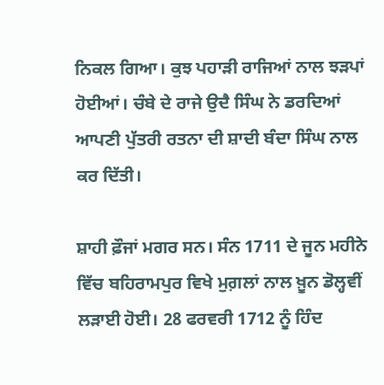ਨਿਕਲ ਗਿਆ। ਕੁਝ ਪਹਾੜੀ ਰਾਜਿਆਂ ਨਾਲ ਝੜਪਾਂ ਹੋਈਆਂ। ਚੰਬੇ ਦੇ ਰਾਜੇ ਉਦੈ ਸਿੰਘ ਨੇ ਡਰਦਿਆਂ ਆਪਣੀ ਪੁੱਤਰੀ ਰਤਨਾ ਦੀ ਸ਼ਾਦੀ ਬੰਦਾ ਸਿੰਘ ਨਾਲ ਕਰ ਦਿੱਤੀ।

ਸ਼ਾਹੀ ਫ਼ੌਜਾਂ ਮਗਰ ਸਨ। ਸੰਨ 1711 ਦੇ ਜੂਨ ਮਹੀਨੇ ਵਿੱਚ ਬਹਿਰਾਮਪੁਰ ਵਿਖੇ ਮੁਗ਼ਲਾਂ ਨਾਲ ਖ਼ੂਨ ਡੋਲ੍ਹਵੀਂ ਲੜਾਈ ਹੋਈ। 28 ਫਰਵਰੀ 1712 ਨੂੰ ਹਿੰਦ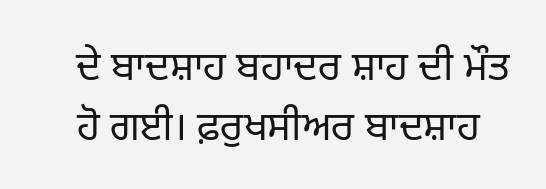ਦੇ ਬਾਦਸ਼ਾਹ ਬਹਾਦਰ ਸ਼ਾਹ ਦੀ ਮੌਤ ਹੋ ਗਈ। ਫ਼ਰੁਖਸੀਅਰ ਬਾਦਸ਼ਾਹ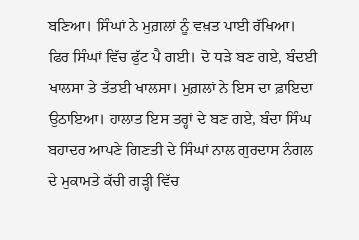ਬਣਿਆ। ਸਿੰਘਾਂ ਨੇ ਮੁਗ਼ਲਾਂ ਨੂੰ ਵਖ਼ਤ ਪਾਈ ਰੱਖਿਆ। ਫਿਰ ਸਿੰਘਾਂ ਵਿੱਚ ਫੁੱਟ ਪੈ ਗਈ। ਦੋ ਧੜੇ ਬਣ ਗਏ, ਬੰਦਈ ਖਾਲਸਾ ਤੇ ਤੱਤਈ ਖਾਲਸਾ। ਮੁਗ਼ਲਾਂ ਨੇ ਇਸ ਦਾ ਫ਼ਾਇਦਾ ਉਠਾਇਆ। ਹਾਲਾਤ ਇਸ ਤਰ੍ਹਾਂ ਦੇ ਬਣ ਗਏ, ਬੰਦਾ ਸਿੰਘ ਬਹਾਦਰ ਆਪਣੇ ਗਿਣਤੀ ਦੇ ਸਿੰਘਾਂ ਨਾਲ ਗੁਰਦਾਸ ਨੰਗਲ ਦੇ ਮੁਕਾਮਤੇ ਕੱਚੀ ਗੜ੍ਹੀ ਵਿੱਚ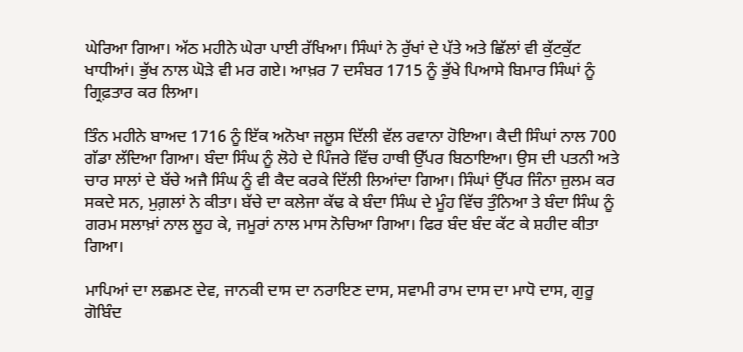ਘੇਰਿਆ ਗਿਆ। ਅੱਠ ਮਹੀਨੇ ਘੇਰਾ ਪਾਈ ਰੱਖਿਆ। ਸਿੰਘਾਂ ਨੇ ਰੁੱਖਾਂ ਦੇ ਪੱਤੇ ਅਤੇ ਛਿੱਲਾਂ ਵੀ ਕੁੱਟਕੁੱਟ ਖਾਧੀਆਂ। ਭੁੱਖ ਨਾਲ ਘੋੜੇ ਵੀ ਮਰ ਗਏ। ਆਖ਼ਰ 7 ਦਸੰਬਰ 1715 ਨੂੰ ਭੁੱਖੇ ਪਿਆਸੇ ਬਿਮਾਰ ਸਿੰਘਾਂ ਨੂੰ ਗ੍ਰਿਫ਼ਤਾਰ ਕਰ ਲਿਆ।

ਤਿੰਨ ਮਹੀਨੇ ਬਾਅਦ 1716 ਨੂੰ ਇੱਕ ਅਨੋਖਾ ਜਲੂਸ ਦਿੱਲੀ ਵੱਲ ਰਵਾਨਾ ਹੋਇਆ। ਕੈਦੀ ਸਿੰਘਾਂ ਨਾਲ 700 ਗੱਡਾ ਲੱਦਿਆ ਗਿਆ। ਬੰਦਾ ਸਿੰਘ ਨੂੰ ਲੋਹੇ ਦੇ ਪਿੰਜਰੇ ਵਿੱਚ ਹਾਥੀ ਉੱਪਰ ਬਿਠਾਇਆ। ਉਸ ਦੀ ਪਤਨੀ ਅਤੇ ਚਾਰ ਸਾਲਾਂ ਦੇ ਬੱਚੇ ਅਜੈ ਸਿੰਘ ਨੂੰ ਵੀ ਕੈਦ ਕਰਕੇ ਦਿੱਲੀ ਲਿਆਂਦਾ ਗਿਆ। ਸਿੰਘਾਂ ਉੱਪਰ ਜਿੰਨਾ ਜ਼ੁਲਮ ਕਰ ਸਕਦੇ ਸਨ, ਮੁਗ਼ਲਾਂ ਨੇ ਕੀਤਾ। ਬੱਚੇ ਦਾ ਕਲੇਜਾ ਕੱਢ ਕੇ ਬੰਦਾ ਸਿੰਘ ਦੇ ਮੂੰਹ ਵਿੱਚ ਤੁੰਨਿਆ ਤੇ ਬੰਦਾ ਸਿੰਘ ਨੂੰ ਗਰਮ ਸਲਾਖ਼ਾਂ ਨਾਲ ਲੂਹ ਕੇ, ਜਮੂਰਾਂ ਨਾਲ ਮਾਸ ਨੋਚਿਆ ਗਿਆ। ਫਿਰ ਬੰਦ ਬੰਦ ਕੱਟ ਕੇ ਸ਼ਹੀਦ ਕੀਤਾ ਗਿਆ।

ਮਾਪਿਆਂ ਦਾ ਲਛਮਣ ਦੇਵ, ਜਾਨਕੀ ਦਾਸ ਦਾ ਨਰਾਇਣ ਦਾਸ, ਸਵਾਮੀ ਰਾਮ ਦਾਸ ਦਾ ਮਾਧੋ ਦਾਸ, ਗੁਰੂ ਗੋਬਿੰਦ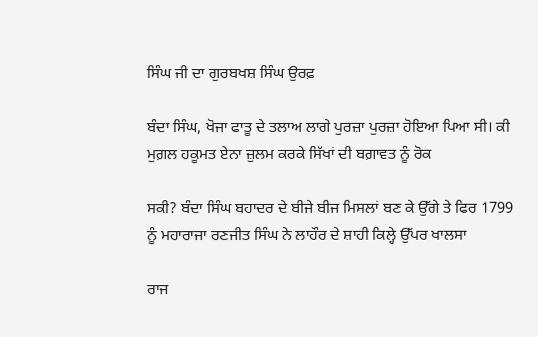ਸਿੰਘ ਜੀ ਦਾ ਗੁਰਬਖਸ਼ ਸਿੰਘ ਉਰਫ਼

ਬੰਦਾ ਸਿੰਘ, ਖੋਜਾ ਫਾਤੂ ਦੇ ਤਲਾਅ ਲਾਗੇ ਪੁਰਜ਼ਾ ਪੁਰਜ਼ਾ ਹੋਇਆ ਪਿਆ ਸੀ। ਕੀ ਮੁਗ਼ਲ ਹਕੂਮਤ ਏਨਾ ਜ਼ੁਲਮ ਕਰਕੇ ਸਿੱਖਾਂ ਦੀ ਬਗ਼ਾਵਤ ਨੂੰ ਰੋਕ

ਸਕੀ? ਬੰਦਾ ਸਿੰਘ ਬਹਾਦਰ ਦੇ ਬੀਜੇ ਬੀਜ ਮਿਸਲਾਂ ਬਣ ਕੇ ਉੱਗੇ ਤੇ ਫਿਰ 1799 ਨੂੰ ਮਹਾਰਾਜਾ ਰਣਜੀਤ ਸਿੰਘ ਨੇ ਲਾਹੌਰ ਦੇ ਸ਼ਾਹੀ ਕਿਲ੍ਹੇ ਉੱਪਰ ਖਾਲਸਾ

ਰਾਜ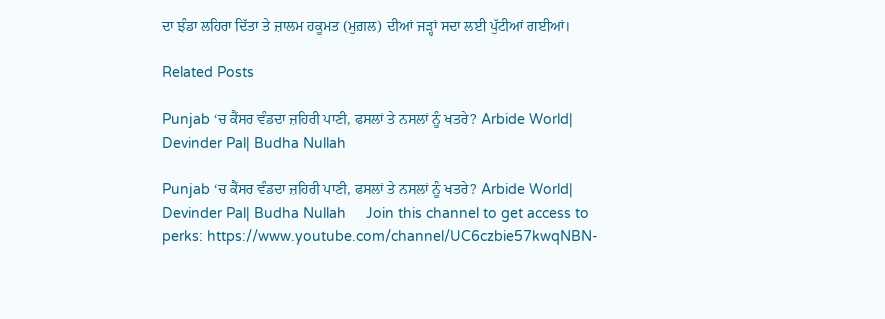ਦਾ ਝੰਡਾ ਲਹਿਰਾ ਦਿੱਤਾ ਤੇ ਜ਼ਾਲਮ ਹਕੂਮਤ (ਮੁਗ਼ਲ) ਦੀਆਂ ਜੜ੍ਹਾਂ ਸਦਾ ਲਈ ਪੁੱਟੀਆਂ ਗਈਆਂ।

Related Posts

Punjab ‘ਚ ਕੈਂਸਰ ਵੰਡਦਾ ਜ਼ਹਿਰੀ ਪਾਣੀ, ਫਸਲਾਂ ਤੇ ਨਸਲਾਂ ਨੂੰ ਖਤਰੇ? Arbide World| Devinder Pal| Budha Nullah

Punjab ‘ਚ ਕੈਂਸਰ ਵੰਡਦਾ ਜ਼ਹਿਰੀ ਪਾਣੀ, ਫਸਲਾਂ ਤੇ ਨਸਲਾਂ ਨੂੰ ਖਤਰੇ? Arbide World| Devinder Pal| Budha Nullah     Join this channel to get access to perks: https://www.youtube.com/channel/UC6czbie57kwqNBN-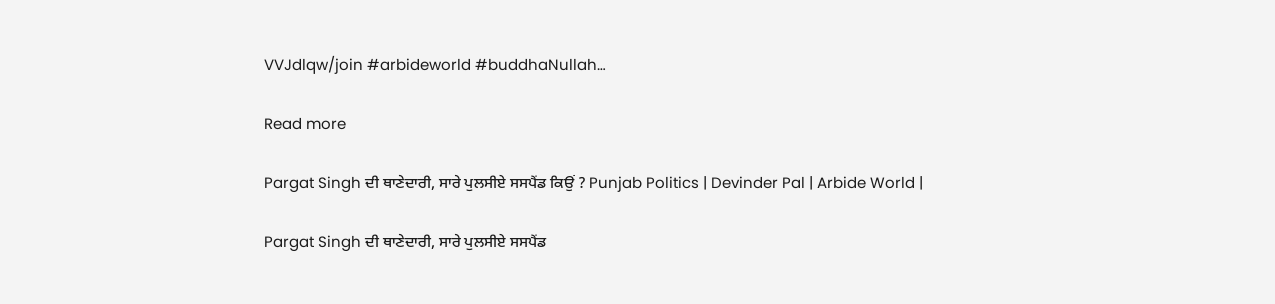VVJdlqw/join #arbideworld #buddhaNullah…

Read more

Pargat Singh ਦੀ ਥਾਣੇਦਾਰੀ, ਸਾਰੇ ਪੁਲਸੀਏ ਸਸਪੈਂਡ ਕਿਉਂ ? Punjab Politics | Devinder Pal | Arbide World |

Pargat Singh ਦੀ ਥਾਣੇਦਾਰੀ, ਸਾਰੇ ਪੁਲਸੀਏ ਸਸਪੈਂਡ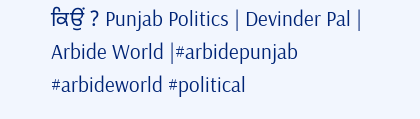ਕਿਉਂ ? Punjab Politics | Devinder Pal | Arbide World |#arbidepunjab #arbideworld #political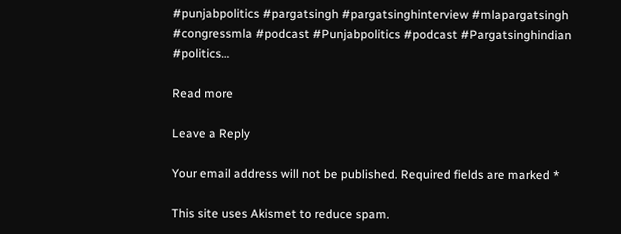#punjabpolitics #pargatsingh #pargatsinghinterview #mlapargatsingh #congressmla #podcast #Punjabpolitics #podcast #Pargatsinghindian #politics…

Read more

Leave a Reply

Your email address will not be published. Required fields are marked *

This site uses Akismet to reduce spam.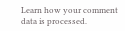Learn how your comment data is processed.